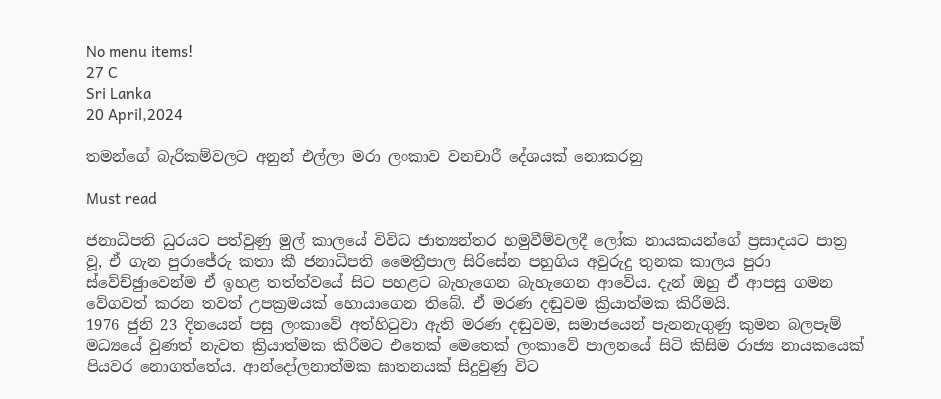No menu items!
27 C
Sri Lanka
20 April,2024

තමන්ගේ බැරිකම්වලට අනුන් එල්ලා මරා ලංකාව වනචාරී දේශයක් නොකරනු

Must read

ජනාධිපති ධුරයට පත්වුණු මුල් කාලයේ විවිධ ජාත්‍යන්තර හමුවීම්වලදී ලෝක නායකයන්ගේ ප්‍රසාදයට පාත්‍ර වූ, ඒ ගැන පුරාජේරු කතා කී ජනාධිපති මෛත්‍රීපාල සිරිසේන පහුගිය අවුරුදු තුනක කාලය පුරා ස්වේච්ඡුාවෙන්ම ඒ ඉහළ තත්ත්වයේ සිට පහළට බැහැගෙන බැහැගෙන ආවේය. දැන් ඔහු ඒ ආපසු ගමන වේගවත් කරන තවත් උපක්‍රමයක් හොයාගෙන තිබේ. ඒ මරණ දඬුවම ක්‍රියාත්මක කිරීමයි.
1976 ජුනි 23 දිනයෙන් පසු ලංකාවේ අත්හිටුවා ඇති මරණ දඬුවම, සමාජයෙන් පැනනැගුණු කුමන බලපෑම් මධ්‍යයේ වුණත් නැවත ක්‍රියාත්මක කිරීමට එතෙක් මෙතෙක් ලංකාවේ පාලනයේ සිටි කිසිම රාජ්‍ය නායකයෙක් පියවර නොගත්තේය. ආන්දෝලනාත්මක ඝාතනයක් සිදුවුණු විට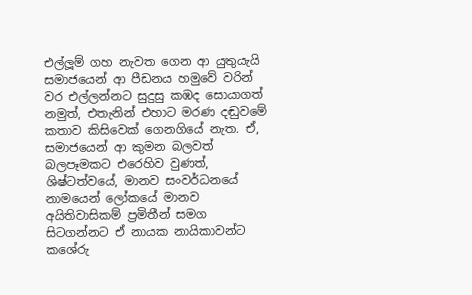එල්ලූම් ගහ නැවත ගෙන ආ යුතුයැයි සමාජයෙන් ආ පීඩනය හමුවේ වරින් වර එල්ලන්නට සුදුසු කඹද සොයාගත් නමුත්, එතැනින් එහාට මරණ දඬුවමේ කතාව කිසිවෙක් ගෙනගියේ නැත. ඒ, සමාජයෙන් ආ කුමන බලවත් බලපෑමකට එරෙහිව වුණත්, ශිෂ්ටත්වයේ, මානව සංවර්ධනයේ නාමයෙන් ලෝකයේ මානව අයිතිවාසිකම් ප්‍රමිතීන් සමග සිටගන්නට ඒ නායක නායිකාවන්ට කශේරු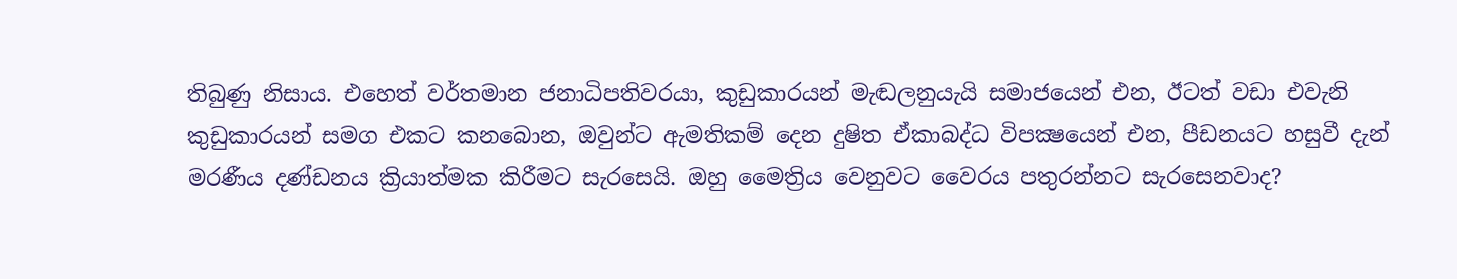තිබුණු නිසාය. එහෙත් වර්තමාන ජනාධිපතිවරයා, කුඩුකාරයන් මැඬලනුයැයි සමාජයෙන් එන, ඊටත් වඩා එවැනි කුඩුකාරයන් සමග එකට කනබොන, ඔවුන්ට ඇමතිකම් දෙන දුෂිත ඒකාබද්ධ විපක්‍ෂයෙන් එන, පීඩනයට හසුවී දැන් මරණීය දණ්ඩනය ක්‍රියාත්මක කිරීමට සැරසෙයි. ඔහු මෛත්‍රිය වෙනුවට වෛරය පතුරන්නට සැරසෙනවාද?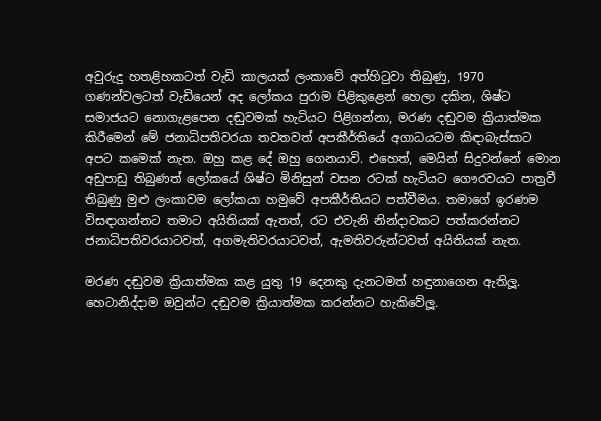අවුරුදු හතළිහකටත් වැඩි කාලයක් ලංකාවේ අත්හිටුවා තිබුණු, 1970 ගණන්වලටත් වැඩියෙන් අද ලෝකය පුරාම පිළිකුළෙන් හෙලා දකින, ශිෂ්ට සමාජයට නොගැළපෙන දඬුවමක් හැටියට පිළිගන්නා, මරණ දඬුවම ක්‍රියාත්මක කිරීමෙන් මේ ජනාධිපතිවරයා තවතවත් අපකීර්තියේ අගාධයටම කිඳාබැස්සාට අපට කමෙක් නැත. ඔහු කළ දේ ඔහු ගෙනයාවි. එහෙත්, මෙයින් සිදුවන්නේ මොන අඩුපාඩු තිබුණත් ලෝකයේ ශිෂ්ට මිනිසුන් වසන රටක් හැටියට ගෞරවයට පාත්‍රවී තිබුණු මුළු ලංකාවම ලෝකයා හමුවේ අපකීර්තියට පත්වීමය. තමාගේ ඉරණම විසඳාගන්නට තමාට අයිතියක් ඇතත්, රට එවැනි නින්දාවකට පත්කරන්නට ජනාධිපතිවරයාටවත්, අගමැතිවරයාටවත්, ඇමතිවරුන්ටවත් අයිතියක් නැත.

මරණ දඬුවම ක්‍රියාත්මක කළ යුතු 19 දෙනකු දැනටමත් හඳුනාගෙන ඇතිලූ. හෙටානිද්දාම ඔවුන්ට දඬුවම ක්‍රියාත්මක කරන්නට හැකිවේලූ.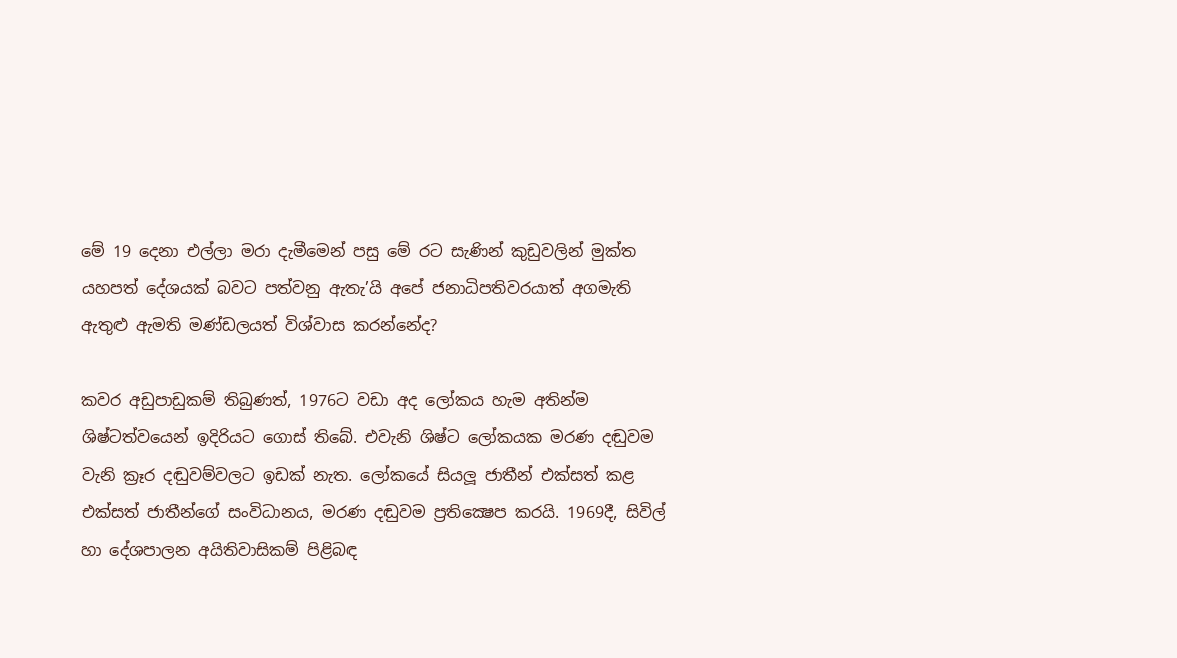මේ 19 දෙනා එල්ලා මරා දැමීමෙන් පසු මේ රට සැණින් කුඩුවලින් මුක්ත යහපත් දේශයක් බවට පත්වනු ඇතැ’යි අපේ ජනාධිපතිවරයාත් අගමැති ඇතුළු ඇමති මණ්ඩලයත් විශ්වාස කරන්නේද?

කවර අඩුපාඩුකම් තිබුණත්, 1976ට වඩා අද ලෝකය හැම අතින්ම ශිෂ්ටත්වයෙන් ඉදිරියට ගොස් තිබේ. එවැනි ශිෂ්ට ලෝකයක මරණ දඬුවම වැනි ක්‍රෑර දඬුවම්වලට ඉඩක් නැත. ලෝකයේ සියලූ ජාතීන් එක්සත් කළ එක්සත් ජාතීන්ගේ සංවිධානය, මරණ දඬුවම ප්‍රතික්‍ෂෙප කරයි. 1969දී, සිවිල් හා දේශපාලන අයිතිවාසිකම් පිළිබඳ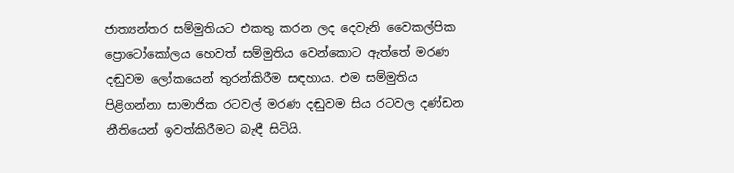ජාත්‍යන්තර සම්මුතියට එකතු කරන ලද දෙවැනි වෛකල්පික ප්‍රොටෝකෝලය හෙවත් සම්මුතිය වෙන්කොට ඇත්තේ මරණ දඬුවම ලෝකයෙන් තුරන්කිරීම සඳහාය. එම සම්මුතිය පිළිගන්නා සාමාජික රටවල් මරණ දඬුවම සිය රටවල දණ්ඩන නීතියෙන් ඉවත්කිරීමට බැඳී සිටියි.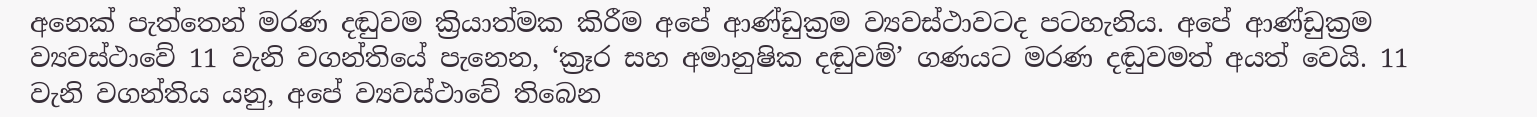අනෙක් පැත්තෙන් මරණ දඬුවම ක්‍රියාත්මක කිරීම අපේ ආණ්ඩුක්‍රම ව්‍යවස්ථාවටද පටහැනිය. අපේ ආණ්ඩුක්‍රම ව්‍යවස්ථාවේ 11 වැනි වගන්තියේ පැනෙන, ‘ක්‍රෑර සහ අමානුෂික දඬුවම්’ ගණයට මරණ දඬුවමත් අයත් වෙයි. 11 වැනි වගන්තිය යනු, අපේ ව්‍යවස්ථාවේ තිබෙන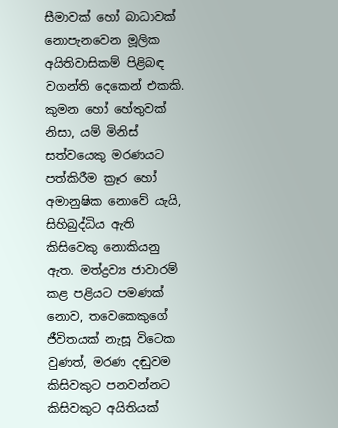සීමාවක් හෝ බාධාවක් නොපැනවෙන මූලික අයිතිවාසිකම් පිළිබඳ වගන්ති දෙකෙන් එකකි. කුමන හෝ හේතුවක් නිසා, යම් මිනිස් සත්වයෙකු මරණයට පත්කිරීම ක්‍රෑර හෝ අමානුෂික නොවේ යැයි, සිහිබුද්ධිය ඇති කිසිවෙකු නොකියනු ඇත. මත්ද්‍රව්‍ය ජාවාරම් කළ පළියට පමණක් නොව, තවෙකෙකුගේ ජීවිතයක් නැසූ විටෙක වුණත්, මරණ දඬුවම කිසිවකුට පනවන්නට කිසිවකුට අයිතියක්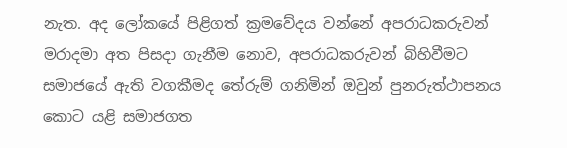නැත. අද ලෝකයේ පිළිගත් ක්‍රමවේදය වන්නේ අපරාධකරුවන් මරාදමා අත පිසදා ගැනීම නොව, අපරාධකරුවන් බිහිවීමට සමාජයේ ඇති වගකීමද තේරුම් ගනිමින් ඔවුන් පුනරුත්ථාපනය කොට යළි සමාජගත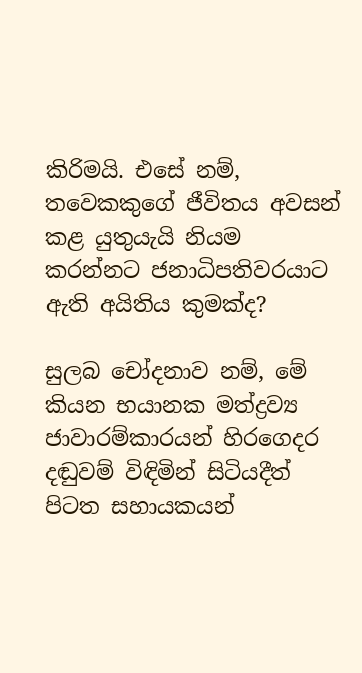කිරිමයි. එසේ නම්, තවෙකකුගේ ජීවිතය අවසන් කළ යුතුයැයි නියම කරන්නට ජනාධිපතිවරයාට ඇති අයිතිය කුමක්ද?

සුලබ චෝදනාව නම්, මේ කියන භයානක මත්ද්‍රව්‍ය ජාවාරම්කාරයන් හිරගෙදර දඬුවම් විඳිමින් සිටියදීත් පිටත සහායකයන්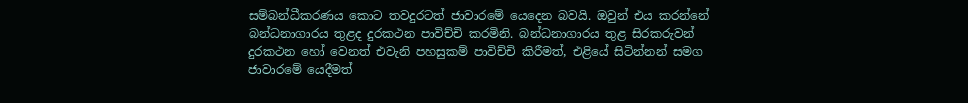සම්බන්ධීකරණය කොට තවදුරටත් ජාවාරමේ යෙදෙන බවයි. ඔවුන් එය කරන්නේ බන්ධනාගාරය තුළද දුරකථන පාවිච්චි කරමිනි. බන්ධනාගාරය තුළ සිරකරුවන් දුරකථන හෝ වෙනත් එවැනි පහසුකම් පාවිච්චි කිරීමත්, එළියේ සිටින්නන් සමග ජාවාරමේ යෙදීමත්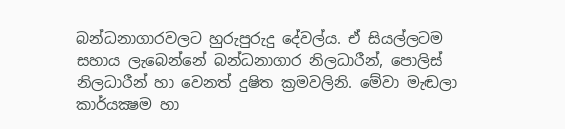බන්ධනාගාරවලට හුරුපුරුදු දේවල්ය. ඒ සියල්ලටම සහාය ලැබෙන්නේ බන්ධනාගාර නිලධාරීන්, පොලිස් නිලධාරීන් හා වෙනත් දුෂිත ක්‍රමවලිනි. මේවා මැඬලා කාර්යක්‍ෂම හා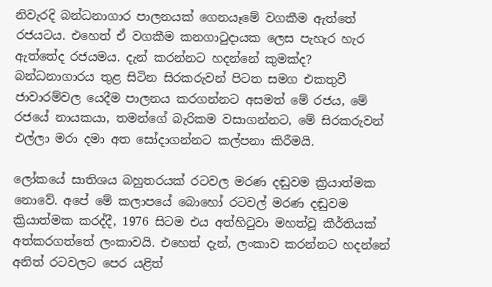නිවැරදි බන්ධනාගාර පාලනයක් ගෙනයෑමේ වගකීම ඇත්තේ රජයටය. එහෙත් ඒ වගකීම කනගාටුදායක ලෙස පැහැර හැර ඇත්තේද රජයමය. දැන් කරන්නට හදන්නේ කුමක්ද? බන්ධනාගාරය තුළ සිටින සිරකරුවන් පිටත සමග එකතුවී ජාවාරම්වල යෙදීම පාලනය කරගන්නට අසමත් මේ රජය, මේ රජයේ නායකයා, තමන්ගේ බැරිකම වසාගන්නට, මේ සිරකරුවන් එල්ලා මරා දමා අත සෝදාගන්නට කල්පනා කිරීමයි.

ලෝකයේ සාතිශය බහුතරයක් රටවල මරණ දඬුවම ක්‍රියාත්මක නොවේ. අපේ මේ කලාපයේ බොහෝ රටවල් මරණ දඬුවම ක්‍රියාත්මක කරද්දී, 1976 සිටම එය අත්හිටුවා මහත්වූ කීර්තියක් අත්කරගත්තේ ලංකාවයි. එහෙත් දැන්, ලංකාව කරන්නට හදන්නේ අනිත් රටවලට පෙර යළිත්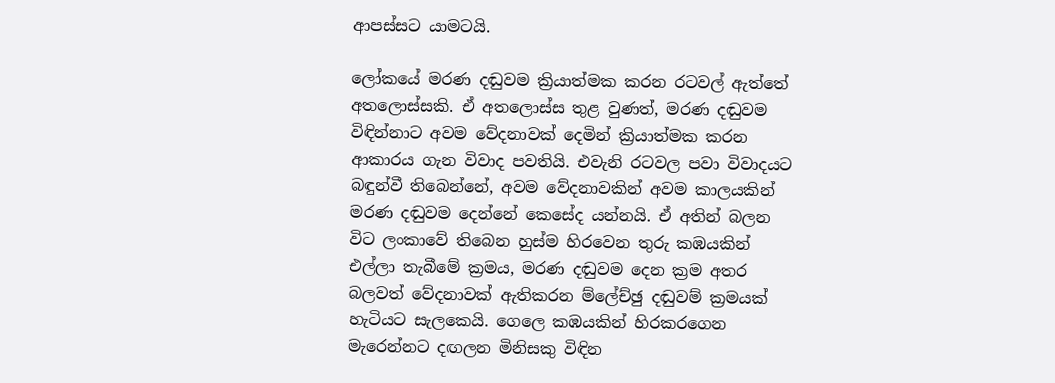ආපස්සට යාමටයි.

ලෝකයේ මරණ දඬුවම ක්‍රියාත්මක කරන රටවල් ඇත්තේ අතලොස්සකි. ඒ අතලොස්ස තුළ වුණත්, මරණ දඬුවම විඳින්නාට අවම වේදනාවක් දෙමින් ක්‍රියාත්මක කරන ආකාරය ගැන විවාද පවතියි. එවැනි රටවල පවා විවාදයට බඳුන්වී තිබෙන්නේ, අවම වේදනාවකින් අවම කාලයකින් මරණ දඬුවම දෙන්නේ කෙසේද යන්නයි. ඒ අතින් බලන විට ලංකාවේ තිබෙන හුස්ම හිරවෙන තුරු කඹයකින් එල්ලා තැබීමේ ක්‍රමය, මරණ දඬුවම දෙන ක්‍රම අතර බලවත් වේදනාවක් ඇතිකරන ම්ලේච්ඡු දඬුවම් ක්‍රමයක් හැටියට සැලකෙයි. ගෙලෙ කඹයකින් හිරකරගෙන මැරෙන්නට දඟලන මිනිසකු විඳින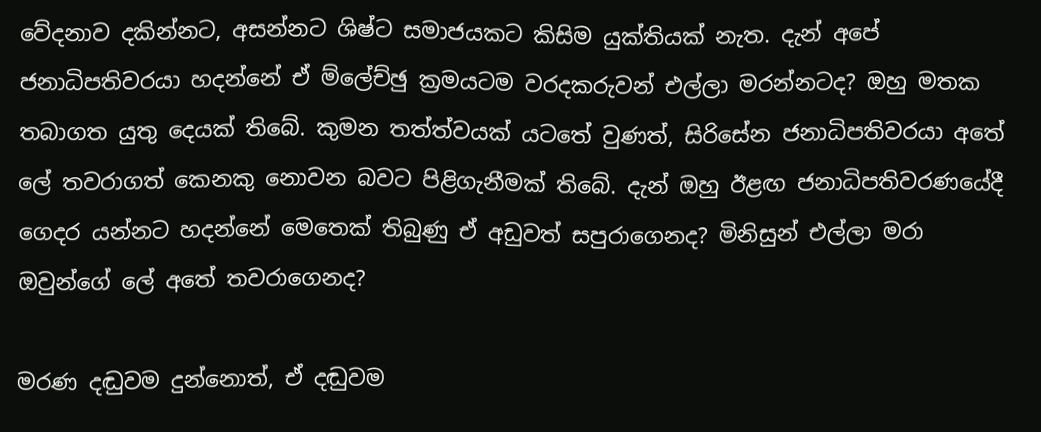වේදනාව දකින්නට, අසන්නට ශිෂ්ට සමාජයකට කිසිම යුක්තියක් නැත. දැන් අපේ ජනාධිපතිවරයා හදන්නේ ඒ ම්ලේච්ඡු ක්‍රමයටම වරදකරුවන් එල්ලා මරන්නටද? ඔහු මතක තබාගත යුතු දෙයක් තිබේ. කුමන තත්ත්වයක් යටතේ වුණත්, සිරිසේන ජනාධිපතිවරයා අතේ ලේ තවරාගත් කෙනකු නොවන බවට පිළිගැනීමක් තිබේ. දැන් ඔහු ඊළඟ ජනාධිපතිවරණයේදී ගෙදර යන්නට හදන්නේ මෙතෙක් තිබුණු ඒ අඩුවත් සපුරාගෙනද? මිනිසුන් එල්ලා මරා ඔවුන්ගේ ලේ අතේ තවරාගෙනද?

මරණ දඬුවම දුන්නොත්, ඒ දඬුවම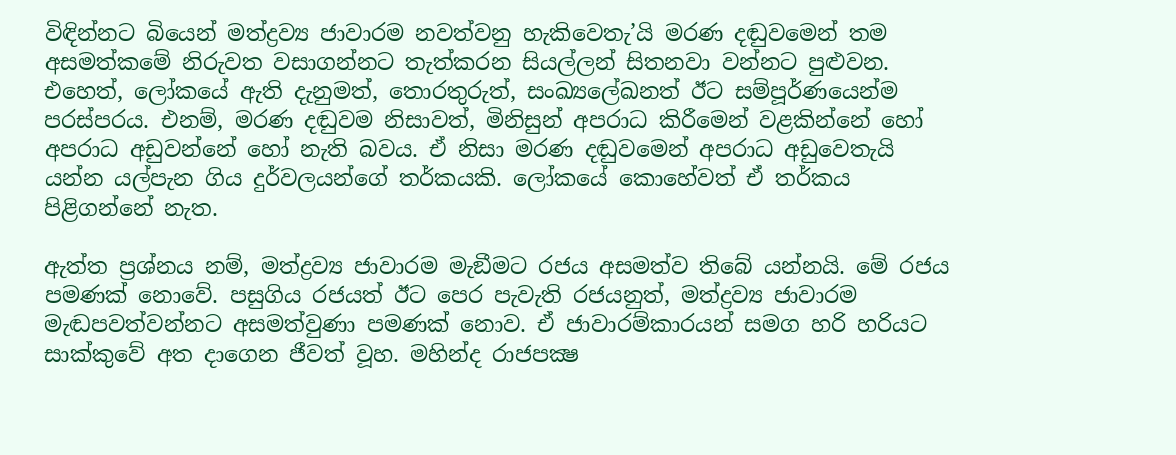විඳින්නට බියෙන් මත්ද්‍රව්‍ය ජාවාරම නවත්වනු හැකිවෙතැ’යි මරණ දඬුවමෙන් තම අසමත්කමේ නිරුවත වසාගන්නට තැත්කරන සියල්ලන් සිතනවා වන්නට පුළුවන. එහෙත්, ලෝකයේ ඇති දැනුමත්, තොරතුරුත්, සංඛ්‍යලේඛනත් ඊට සම්පූර්ණයෙන්ම පරස්පරය. එනම්, මරණ දඬුවම නිසාවත්, මිනිසුන් අපරාධ කිරීමෙන් වළකින්නේ හෝ අපරාධ අඩුවන්නේ හෝ නැති බවය. ඒ නිසා මරණ දඬුවමෙන් අපරාධ අඩුවෙතැයි යන්න යල්පැන ගිය දුර්වලයන්ගේ තර්කයකි. ලෝකයේ කොහේවත් ඒ තර්කය පිළිගන්නේ නැත.

ඇත්ත ප්‍රශ්නය නම්, මත්ද්‍රව්‍ය ජාවාරම මැඞීමට රජය අසමත්ව තිබේ යන්නයි. මේ රජය පමණක් නොවේ. පසුගිය රජයත් ඊට පෙර පැවැති රජයනුත්, මත්ද්‍රව්‍ය ජාවාරම මැඬපවත්වන්නට අසමත්වුණා පමණක් නොව. ඒ ජාවාරම්කාරයන් සමග හරි හරියට සාක්කුවේ අත දාගෙන ජීවත් වූහ. මහින්ද රාජපක්‍ෂ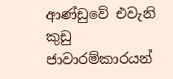ආණ්ඩුවේ එවැනි කුඩු ජාවාරම්කාරයන්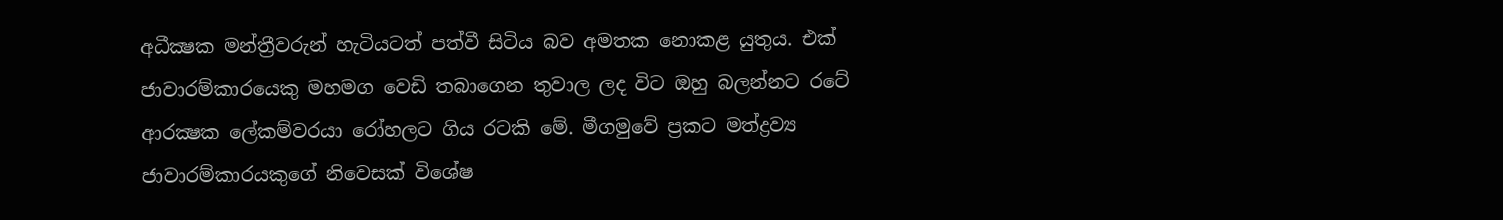අධීක්‍ෂක මන්ත්‍රීවරුන් හැටියටත් පත්වී සිටිය බව අමතක නොකළ යුතුය. එක් ජාවාරම්කාරයෙකු මහමග වෙඩි තබාගෙන තුවාල ලද විට ඔහු බලන්නට රටේ ආරක්‍ෂක ලේකම්වරයා රෝහලට ගිය රටකි මේ. මීගමුවේ ප්‍රකට මත්ද්‍රව්‍ය ජාවාරම්කාරයකුගේ නිවෙසක් විශේෂ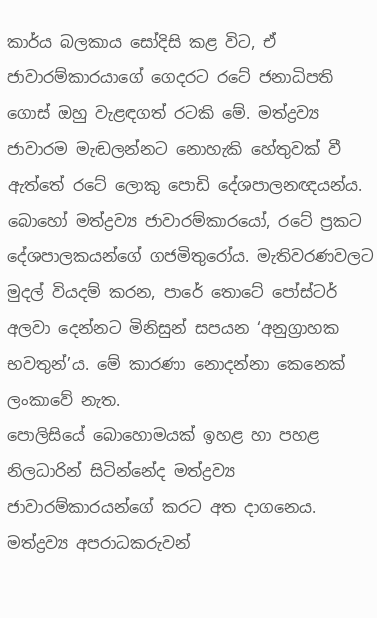කාර්ය බලකාය සෝදිසි කළ විට, ඒ ජාවාරම්කාරයාගේ ගෙදරට රටේ ජනාධිපති ගොස් ඔහු වැළඳගත් රටකි මේ. මත්ද්‍රව්‍ය ජාවාරම මැඬලන්නට නොහැකි හේතුවක් වී ඇත්තේ රටේ ලොකු පොඩි දේශපාලනඥයන්ය. බොහෝ මත්ද්‍රව්‍ය ජාවාරම්කාරයෝ, රටේ ප්‍රකට දේශපාලකයන්ගේ ගජමිතුරෝය. මැතිවරණවලට මුදල් වියදම් කරන, පාරේ තොටේ පෝස්ටර් අලවා දෙන්නට මිනිසුන් සපයන ‘අනුග්‍රාහක භවතුන්’ය. මේ කාරණා නොදන්නා කෙනෙක් ලංකාවේ නැත.
පොලිසියේ බොහොමයක් ඉහළ හා පහළ නිලධාරින් සිටින්නේද මත්ද්‍රව්‍ය ජාවාරම්කාරයන්ගේ කරට අත දාගනෙය. මත්ද්‍රව්‍ය අපරාධකරුවන්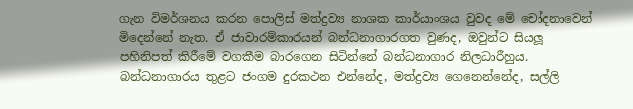ගැන විමර්ශනය කරන පොලිස් මත්ද්‍රව්‍ය නාශක කාර්යාංශය වුවද මේ චෝදනාවෙන් මිදෙන්නේ නැත. ඒ ජාවාරම්කාරයන් බන්ධනාගාරගත වුණද, ඔවුන්ට සියලූ පහිනිපත් කිරීමේ වගකීම බාරගෙන සිටින්නේ බන්ධනාගාර නිලධාරීහුය. බන්ධනාගාරය තුළට ජංගම දුරකථන එන්නේද, මත්ද්‍රව්‍ය ගෙනෙන්නේද, සල්ලි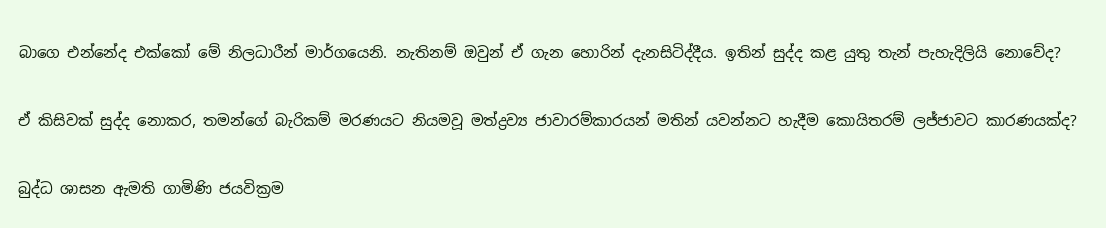බාගෙ එන්නේද එක්කෝ මේ නිලධාරීන් මාර්ගයෙනි. නැතිනම් ඔවුන් ඒ ගැන හොරින් දැනසිටිද්දීය. ඉතින් සුද්ද කළ යුතු තැන් පැහැදිලියි නොවේද?

ඒ කිසිවක් සුද්ද නොකර, තමන්ගේ බැරිකම් මරණයට නියමවූ මත්ද්‍රව්‍ය ජාවාරම්කාරයන් මතින් යවන්නට හැදීම කොයිතරම් ලජ්ජාවට කාරණයක්ද?

බුද්ධ ශාසන ඇමති ගාමිණි ජයවික්‍රම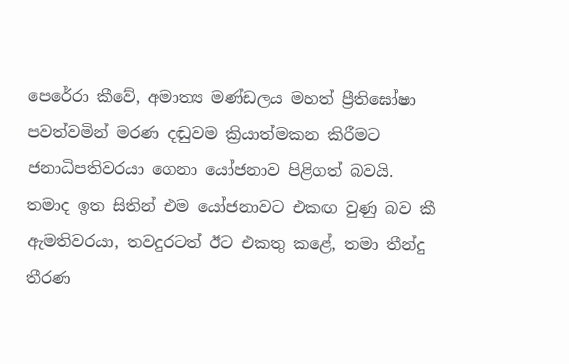පෙරේරා කීවේ, අමාත්‍ය මණ්ඩලය මහත් ප්‍රීතිඝෝෂා පවත්වමින් මරණ දඬුවම ක්‍රියාත්මකන කිරීමට ජනාධිපතිවරයා ගෙනා යෝජනාව පිළිගත් බවයි. තමාද ඉත සිතින් එම යෝජනාවට එකඟ වුණු බව කී ඇමතිවරයා, තවදුරටත් ඊට එකතු කළේ, තමා තීන්දු තීරණ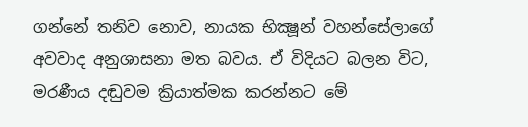ගන්නේ තනිව නොව, නායක භික්‍ෂූන් වහන්සේලාගේ අවවාද අනුශාසනා මත බවය. ඒ විදියට බලන විට, මරණීය දඬුවම ක්‍රියාත්මක කරන්නට මේ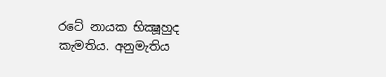රටේ නායක භික්‍ෂූහුද කැමතිය. අනුමැතිය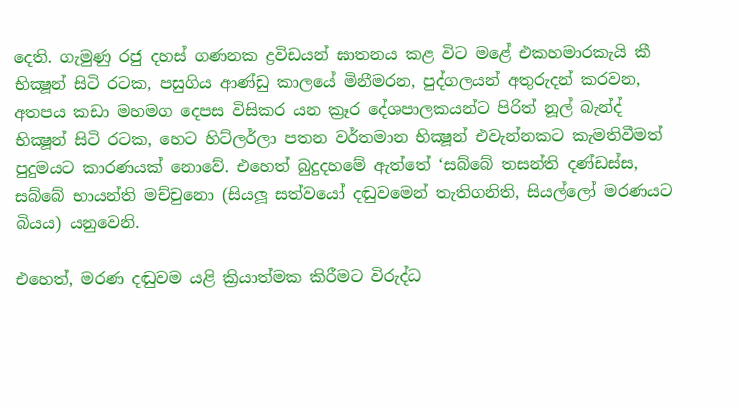දෙති. ගැමුණු රජු දහස් ගණනක ද්‍රවිඩයන් ඝාතනය කළ විට මළේ එකහමාරකැයි කී භික්‍ෂූන් සිටි රටක, පසුගිය ආණ්ඩු කාලයේ මිනීමරන, පුද්ගලයන් අතුරුදන් කරවන, අතපය කඩා මහමග දෙපස විසිකර යන ක්‍රෑර දේශපාලකයන්ට පිරිත් නූල් බැන්ද් භික්‍ෂූන් සිටි රටක, හෙට හිට්ලර්ලා පතන වර්තමාන භික්‍ෂූන් එවැන්නකට කැමතිවීමත් පුදුමයට කාරණයක් නොවේ. එහෙත් බුදුදහමේ ඇත්තේ ‘සබ්බේ තසන්ති දණ්ඩස්ස, සබ්බේ භායන්ති මච්චුනො (සියලූ සත්වයෝ දඬුවමෙන් තැතිගනිති, සියල්ලෝ මරණයට බියය) යනුවෙනි.

එහෙත්, මරණ දඬුවම යළි ක්‍රියාත්මක කිරීමට විරුද්ධ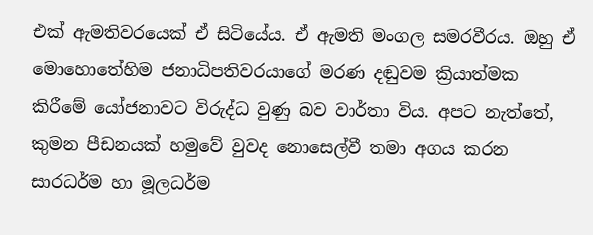එක් ඇමතිවරයෙක් ඒ සිටියේය. ඒ ඇමති මංගල සමරවීරය. ඔහු ඒ මොහොතේහිම ජනාධිපතිවරයාගේ මරණ දඬුවම ක්‍රියාත්මක කිරීමේ යෝජනාවට විරුද්ධ වුණු බව වාර්තා විය. අපට නැත්තේ, කුමන පීඩනයක් හමුවේ වුවද නොසෙල්වී තමා අගය කරන සාරධර්ම හා මූලධර්ම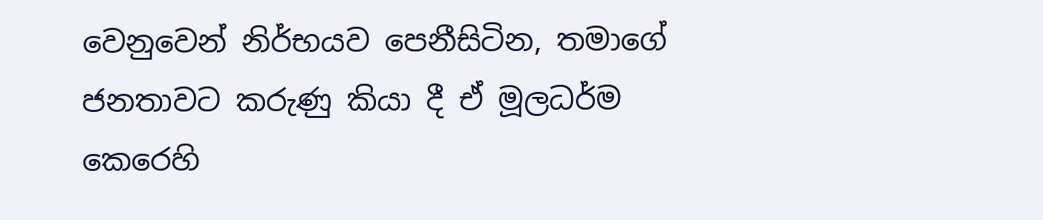වෙනුවෙන් නිර්භයව පෙනීසිටින, තමාගේ ජනතාවට කරුණු කියා දී ඒ මූලධර්ම කෙරෙහි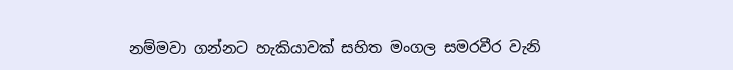නම්මවා ගන්නට හැකියාවක් සහිත මංගල සමරවීර වැනි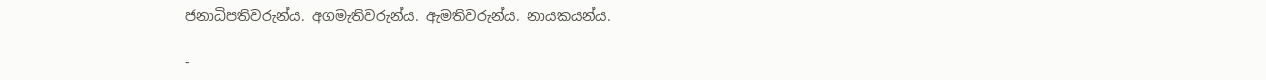ජනාධිපතිවරුන්ය. අගමැතිවරුන්ය. ඇමතිවරුන්ය. නායකයන්ය.

-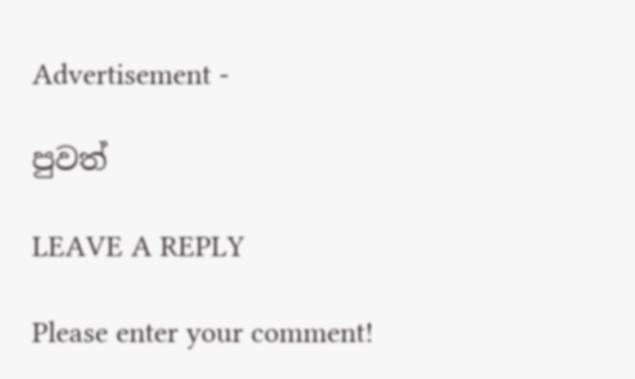Advertisement -

පුවත්

LEAVE A REPLY

Please enter your comment!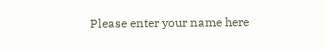Please enter your name here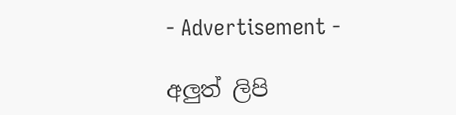- Advertisement -

අලුත් ලිපි